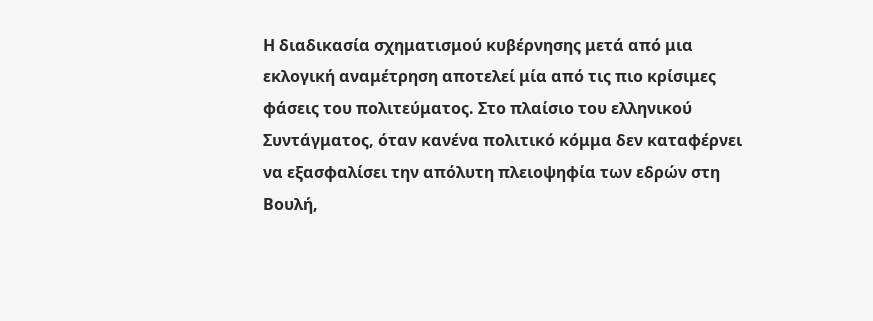Η διαδικασία σχηματισμού κυβέρνησης μετά από μια εκλογική αναμέτρηση αποτελεί μία από τις πιο κρίσιμες φάσεις του πολιτεύματος. Στο πλαίσιο του ελληνικού Συντάγματος, όταν κανένα πολιτικό κόμμα δεν καταφέρνει να εξασφαλίσει την απόλυτη πλειοψηφία των εδρών στη Βουλή,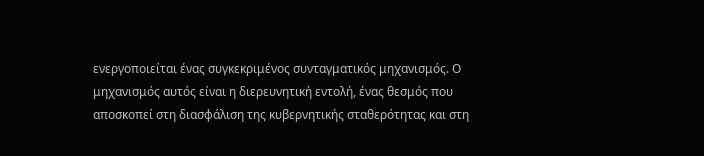ενεργοποιείται ένας συγκεκριμένος συνταγματικός μηχανισμός. Ο μηχανισμός αυτός είναι η διερευνητική εντολή, ένας θεσμός που αποσκοπεί στη διασφάλιση της κυβερνητικής σταθερότητας και στη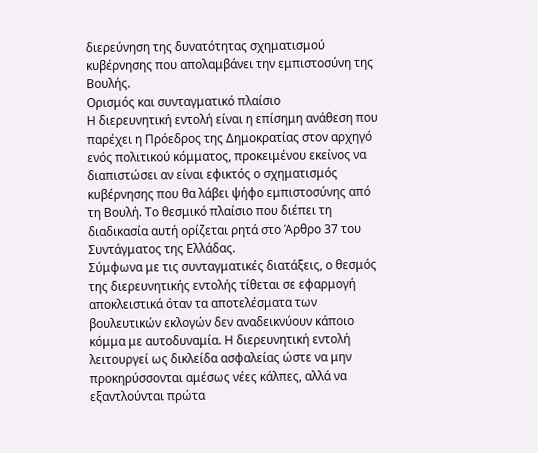διερεύνηση της δυνατότητας σχηματισμού κυβέρνησης που απολαμβάνει την εμπιστοσύνη της Βουλής.
Ορισμός και συνταγματικό πλαίσιο
Η διερευνητική εντολή είναι η επίσημη ανάθεση που παρέχει η Πρόεδρος της Δημοκρατίας στον αρχηγό ενός πολιτικού κόμματος, προκειμένου εκείνος να διαπιστώσει αν είναι εφικτός ο σχηματισμός κυβέρνησης που θα λάβει ψήφο εμπιστοσύνης από τη Βουλή. Το θεσμικό πλαίσιο που διέπει τη διαδικασία αυτή ορίζεται ρητά στο Άρθρο 37 του Συντάγματος της Ελλάδας.
Σύμφωνα με τις συνταγματικές διατάξεις, ο θεσμός της διερευνητικής εντολής τίθεται σε εφαρμογή αποκλειστικά όταν τα αποτελέσματα των βουλευτικών εκλογών δεν αναδεικνύουν κάποιο κόμμα με αυτοδυναμία. Η διερευνητική εντολή λειτουργεί ως δικλείδα ασφαλείας ώστε να μην προκηρύσσονται αμέσως νέες κάλπες, αλλά να εξαντλούνται πρώτα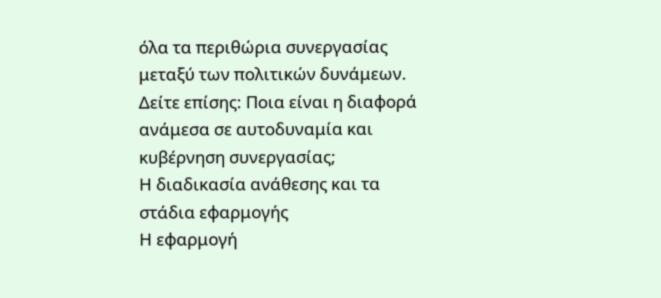όλα τα περιθώρια συνεργασίας μεταξύ των πολιτικών δυνάμεων.
Δείτε επίσης: Ποια είναι η διαφορά ανάμεσα σε αυτοδυναμία και κυβέρνηση συνεργασίας;
Η διαδικασία ανάθεσης και τα στάδια εφαρμογής
Η εφαρμογή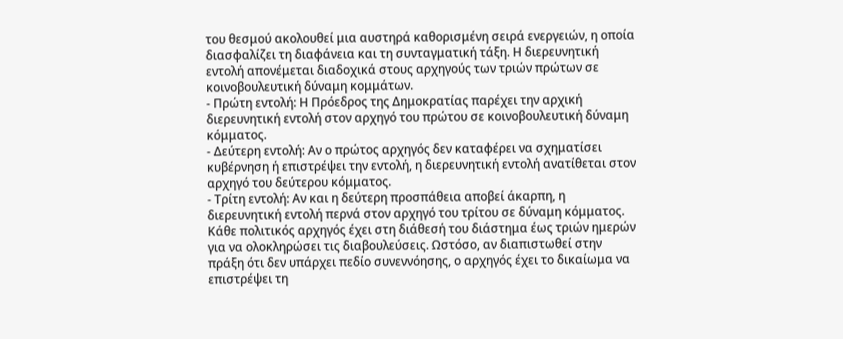του θεσμού ακολουθεί μια αυστηρά καθορισμένη σειρά ενεργειών, η οποία διασφαλίζει τη διαφάνεια και τη συνταγματική τάξη. Η διερευνητική εντολή απονέμεται διαδοχικά στους αρχηγούς των τριών πρώτων σε κοινοβουλευτική δύναμη κομμάτων.
- Πρώτη εντολή: Η Πρόεδρος της Δημοκρατίας παρέχει την αρχική διερευνητική εντολή στον αρχηγό του πρώτου σε κοινοβουλευτική δύναμη κόμματος.
- Δεύτερη εντολή: Αν ο πρώτος αρχηγός δεν καταφέρει να σχηματίσει κυβέρνηση ή επιστρέψει την εντολή, η διερευνητική εντολή ανατίθεται στον αρχηγό του δεύτερου κόμματος.
- Τρίτη εντολή: Αν και η δεύτερη προσπάθεια αποβεί άκαρπη, η διερευνητική εντολή περνά στον αρχηγό του τρίτου σε δύναμη κόμματος.
Κάθε πολιτικός αρχηγός έχει στη διάθεσή του διάστημα έως τριών ημερών για να ολοκληρώσει τις διαβουλεύσεις. Ωστόσο, αν διαπιστωθεί στην πράξη ότι δεν υπάρχει πεδίο συνεννόησης, ο αρχηγός έχει το δικαίωμα να επιστρέψει τη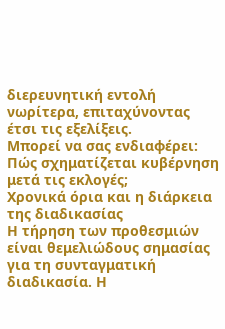διερευνητική εντολή νωρίτερα, επιταχύνοντας έτσι τις εξελίξεις.
Μπορεί να σας ενδιαφέρει: Πώς σχηματίζεται κυβέρνηση μετά τις εκλογές;
Χρονικά όρια και η διάρκεια της διαδικασίας
Η τήρηση των προθεσμιών είναι θεμελιώδους σημασίας για τη συνταγματική διαδικασία. Η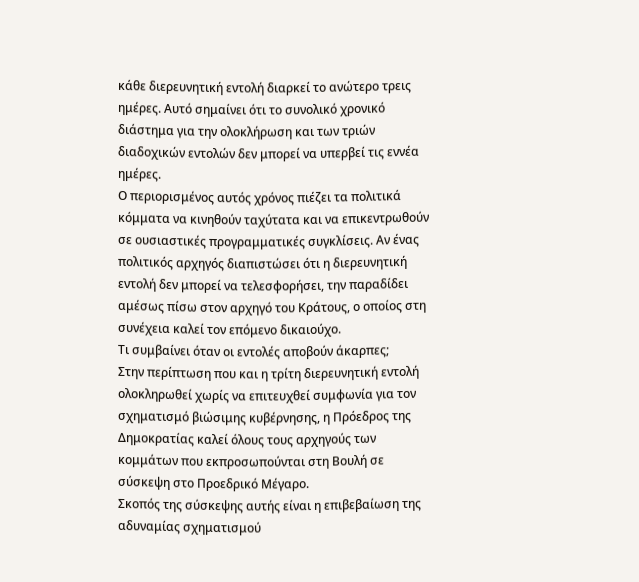κάθε διερευνητική εντολή διαρκεί το ανώτερο τρεις ημέρες. Αυτό σημαίνει ότι το συνολικό χρονικό διάστημα για την ολοκλήρωση και των τριών διαδοχικών εντολών δεν μπορεί να υπερβεί τις εννέα ημέρες.
Ο περιορισμένος αυτός χρόνος πιέζει τα πολιτικά κόμματα να κινηθούν ταχύτατα και να επικεντρωθούν σε ουσιαστικές προγραμματικές συγκλίσεις. Αν ένας πολιτικός αρχηγός διαπιστώσει ότι η διερευνητική εντολή δεν μπορεί να τελεσφορήσει, την παραδίδει αμέσως πίσω στον αρχηγό του Κράτους, ο οποίος στη συνέχεια καλεί τον επόμενο δικαιούχο.
Τι συμβαίνει όταν οι εντολές αποβούν άκαρπες;
Στην περίπτωση που και η τρίτη διερευνητική εντολή ολοκληρωθεί χωρίς να επιτευχθεί συμφωνία για τον σχηματισμό βιώσιμης κυβέρνησης, η Πρόεδρος της Δημοκρατίας καλεί όλους τους αρχηγούς των κομμάτων που εκπροσωπούνται στη Βουλή σε σύσκεψη στο Προεδρικό Μέγαρο.
Σκοπός της σύσκεψης αυτής είναι η επιβεβαίωση της αδυναμίας σχηματισμού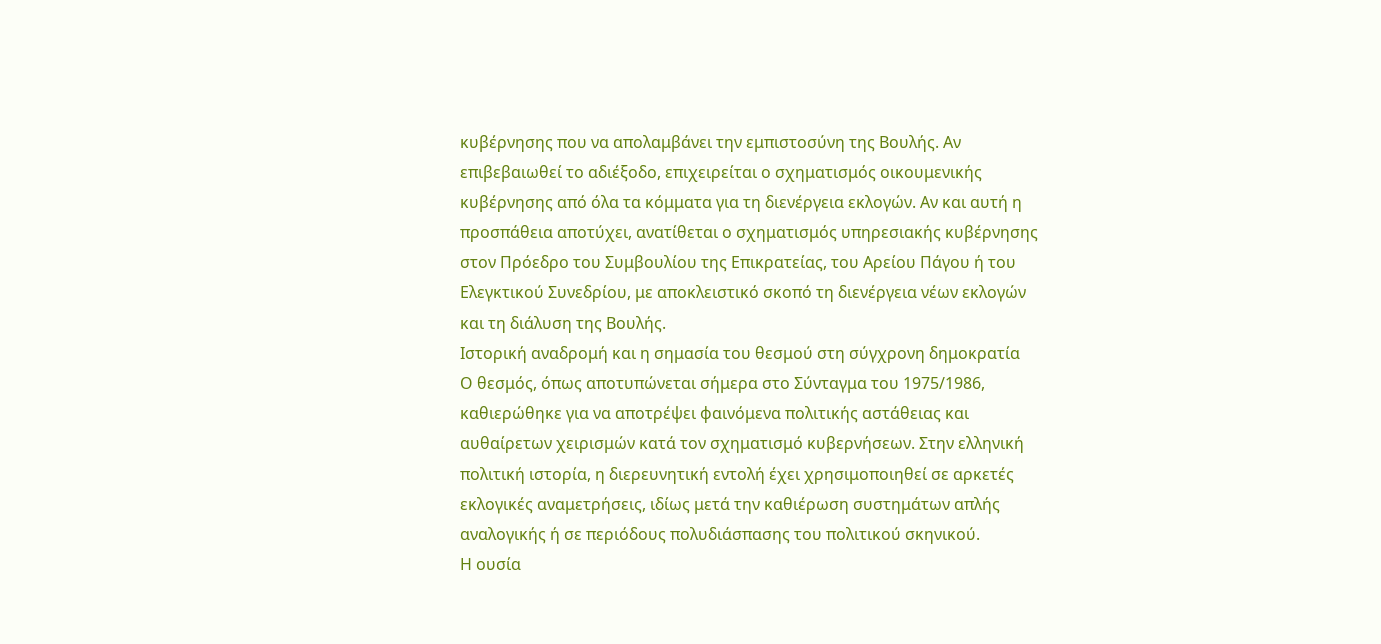κυβέρνησης που να απολαμβάνει την εμπιστοσύνη της Βουλής. Αν επιβεβαιωθεί το αδιέξοδο, επιχειρείται ο σχηματισμός οικουμενικής κυβέρνησης από όλα τα κόμματα για τη διενέργεια εκλογών. Αν και αυτή η προσπάθεια αποτύχει, ανατίθεται ο σχηματισμός υπηρεσιακής κυβέρνησης στον Πρόεδρο του Συμβουλίου της Επικρατείας, του Αρείου Πάγου ή του Ελεγκτικού Συνεδρίου, με αποκλειστικό σκοπό τη διενέργεια νέων εκλογών και τη διάλυση της Βουλής.
Ιστορική αναδρομή και η σημασία του θεσμού στη σύγχρονη δημοκρατία
Ο θεσμός, όπως αποτυπώνεται σήμερα στο Σύνταγμα του 1975/1986, καθιερώθηκε για να αποτρέψει φαινόμενα πολιτικής αστάθειας και αυθαίρετων χειρισμών κατά τον σχηματισμό κυβερνήσεων. Στην ελληνική πολιτική ιστορία, η διερευνητική εντολή έχει χρησιμοποιηθεί σε αρκετές εκλογικές αναμετρήσεις, ιδίως μετά την καθιέρωση συστημάτων απλής αναλογικής ή σε περιόδους πολυδιάσπασης του πολιτικού σκηνικού.
Η ουσία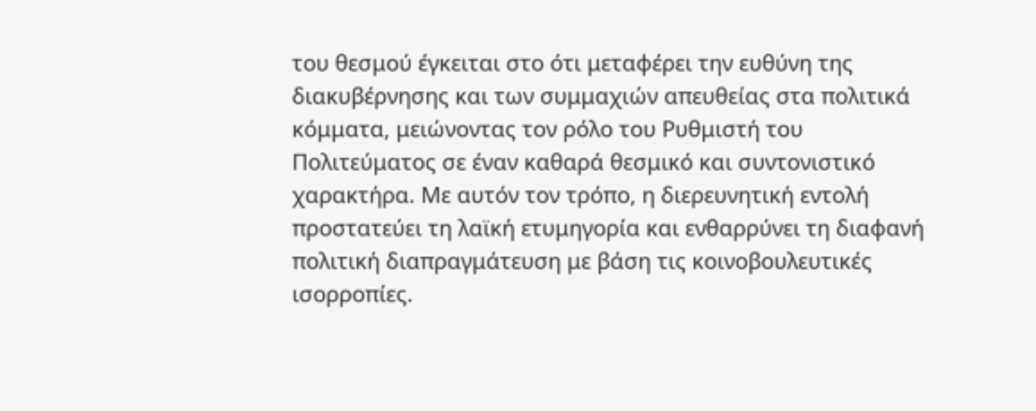του θεσμού έγκειται στο ότι μεταφέρει την ευθύνη της διακυβέρνησης και των συμμαχιών απευθείας στα πολιτικά κόμματα, μειώνοντας τον ρόλο του Ρυθμιστή του Πολιτεύματος σε έναν καθαρά θεσμικό και συντονιστικό χαρακτήρα. Με αυτόν τον τρόπο, η διερευνητική εντολή προστατεύει τη λαϊκή ετυμηγορία και ενθαρρύνει τη διαφανή πολιτική διαπραγμάτευση με βάση τις κοινοβουλευτικές ισορροπίες.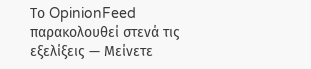Το OpinionFeed παρακολουθεί στενά τις εξελίξεις — Μείνετε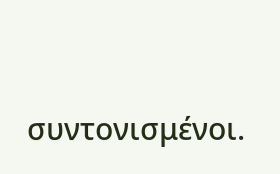συντονισμένοι.